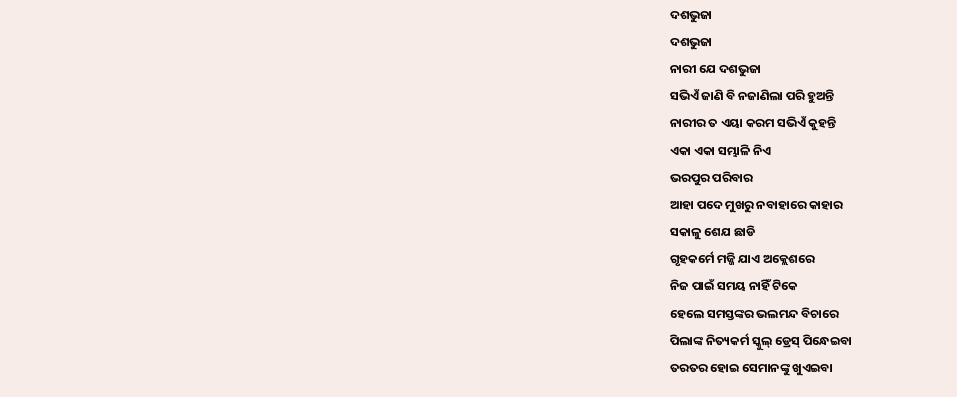ଦଶଭୁଜା
ଦଶଭୁଜା
ନାରୀ ଯେ ଦଶଭୁଜା
ସଭିଏଁ ଜାଣି ବି ନଜାଣିଲା ପରି ହୁଅନ୍ତି
ନାରୀର ତ ଏୟା କରମ ସଭିଏଁ କୁହନ୍ତି
ଏକା ଏକା ସମ୍ଭାଳି ନିଏ
ଭରପୁର ପରିବାର
ଆହା ପଦେ ମୁଖରୁ ନବାହାରେ କାହାର
ସକାଳୁ ଶେଯ ଛାଡି
ଗୃହକର୍ମେ ମଜ୍ଜି ଯାଏ ଅକ୍ଲେଶରେ
ନିଜ ପାଇଁ ସମୟ ନାହିଁ ଟିକେ
ହେଲେ ସମସ୍ତଙ୍କର ଭଲମନ୍ଦ ବିଚାରେ
ପିଲାଙ୍କ ନିତ୍ୟକର୍ମ ସ୍କୁଲ୍ ଡ୍ରେସ୍ ପିନ୍ଧେଇବା
ତରତର ହୋଇ ସେମାନଙ୍କୁ ଖୁଏଇବା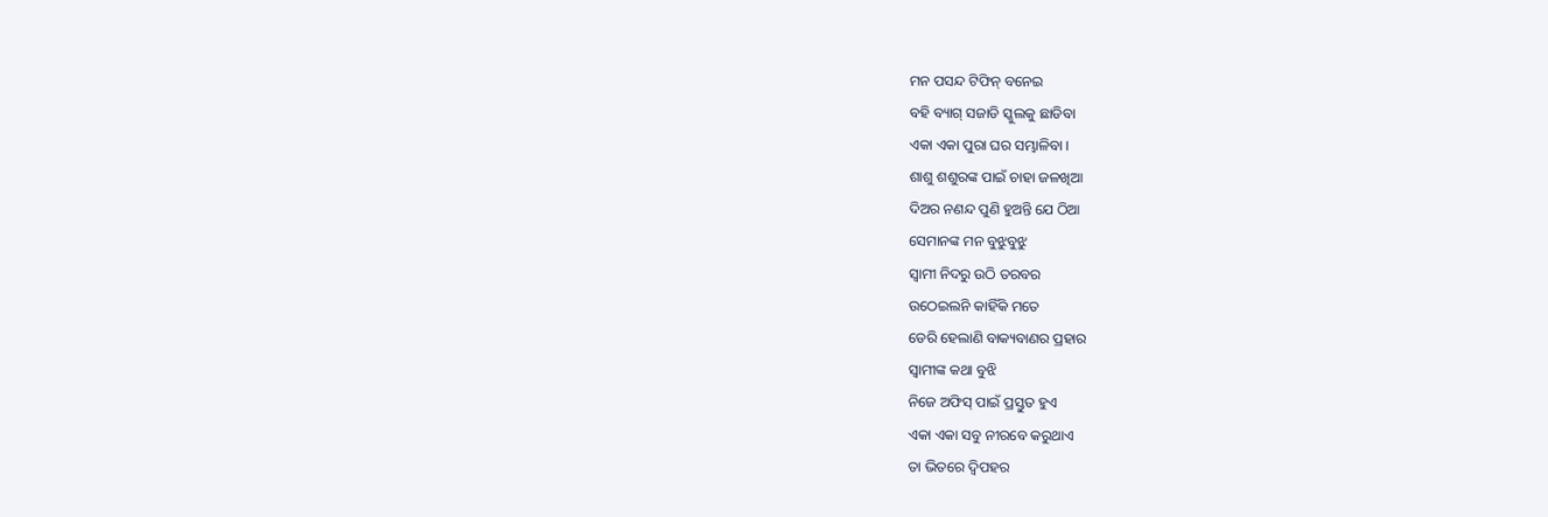ମନ ପସନ୍ଦ ଟିଫିନ୍ ବନେଇ
ବହି ବ୍ୟାଗ୍ ସଜାଡି ସ୍କୁଲକୁ ଛାଡିବା
ଏକା ଏକା ପୁରା ଘର ସମ୍ଭାଳିବା ।
ଶାଶୁ ଶଶୁରଙ୍କ ପାଇଁ ଚାହା ଜଳଖିଆ
ଦିଅର ନଣନ୍ଦ ପୁଣି ହୁଅନ୍ତି ଯେ ଠିଆ
ସେମାନଙ୍କ ମନ ବୁଝୁବୁଝୁ
ସ୍ଵାମୀ ନିଦରୁ ଉଠି ତରବର
ଉଠେଇଲନି କାହିଁକି ମତେ
ଡେରି ହେଲାଣି ବାକ୍ୟବାଣର ପ୍ରହାର
ସ୍ଵାମୀଙ୍କ କଥା ବୁଝି
ନିଜେ ଅଫିସ୍ ପାଇଁ ପ୍ରସ୍ତୁତ ହୁଏ
ଏକା ଏକା ସବୁ ନୀରବେ କରୁଥାଏ
ତା ଭିତରେ ଦ୍ଵିପହର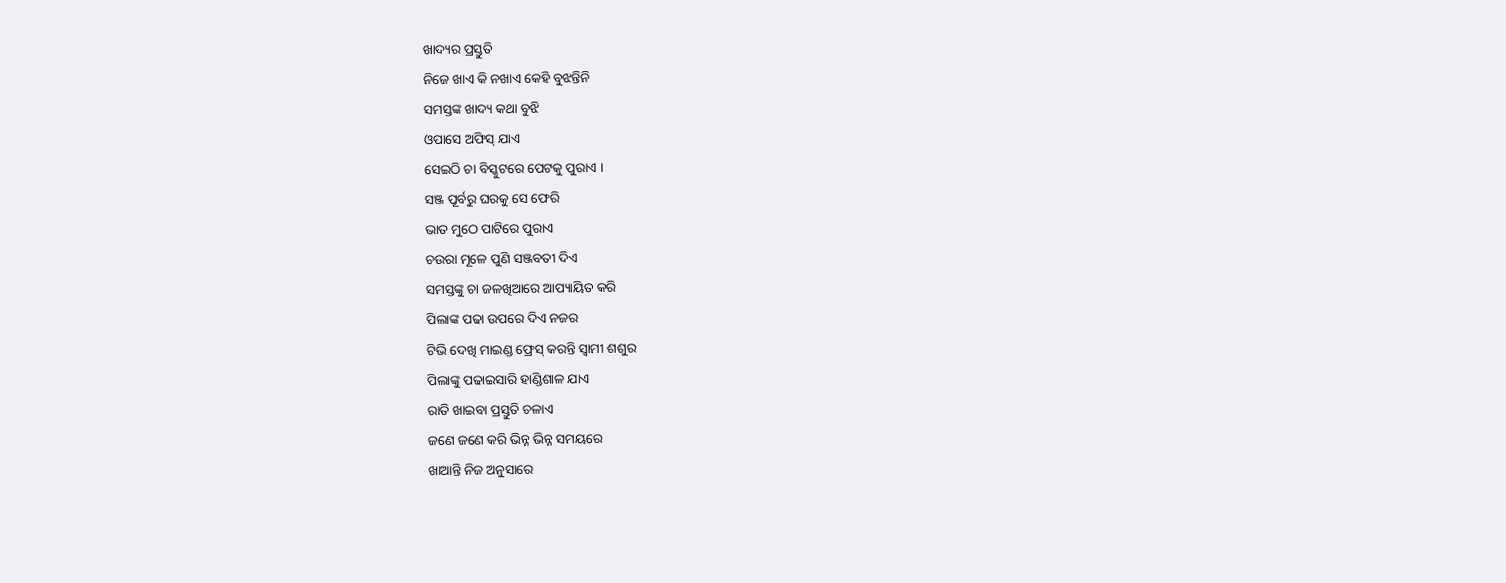ଖାଦ୍ୟର ପ୍ରସ୍ତୁତି
ନିଜେ ଖାଏ କି ନଖାଏ କେହି ବୁଝନ୍ତିନି
ସମସ୍ତଙ୍କ ଖାଦ୍ୟ କଥା ବୁଝି
ଓପାସେ ଅଫିସ୍ ଯାଏ
ସେଇଠି ଚା ବିସ୍କୁଟରେ ପେଟକୁ ପୁରାଏ ।
ସଞ୍ଜ ପୂର୍ବରୁ ଘରକୁ ସେ ଫେରି
ଭାତ ମୁଠେ ପାଟିରେ ପୁରାଏ
ଚଉରା ମୂଳେ ପୁଣି ସଞ୍ଜବତୀ ଦିଏ
ସମସ୍ତଙ୍କୁ ଚା ଜଳଖିଆରେ ଆପ୍ୟାୟିତ କରି
ପିଲାଙ୍କ ପଢା ଉପରେ ଦିଏ ନଜର
ଟିଭି ଦେଖି ମାଇଣ୍ଡ ଫ୍ରେସ୍ କରନ୍ତି ସ୍ଵାମୀ ଶଶୁର
ପିଲାଙ୍କୁ ପଢାଇସାରି ହାଣ୍ଡିଶାଳ ଯାଏ
ରାତି ଖାଇବା ପ୍ରସ୍ତୁତି ଚଳାଏ
ଜଣେ ଜଣେ କରି ଭିନ୍ନ ଭିନ୍ନ ସମୟରେ
ଖାଆନ୍ତି ନିଜ ଅନୁସାରେ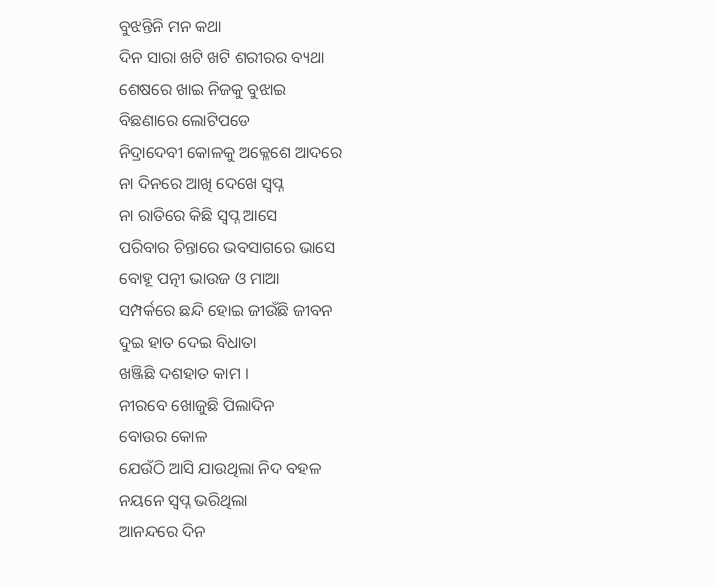ବୁଝନ୍ତିନି ମନ କଥା
ଦିନ ସାରା ଖଟି ଖଟି ଶରୀରର ବ୍ୟଥା
ଶେଷରେ ଖାଇ ନିଜକୁ ବୁଝାଇ
ବିଛଣାରେ ଲୋଟିପଡେ
ନିଦ୍ରାଦେବୀ କୋଳକୁ ଅକ୍ଳେଶେ ଆଦରେ
ନା ଦିନରେ ଆଖି ଦେଖେ ସ୍ଵପ୍ନ
ନା ରାତିରେ କିଛି ସ୍ଵପ୍ନ ଆସେ
ପରିବାର ଚିନ୍ତାରେ ଭବସାଗରେ ଭାସେ
ବୋହୂ ପତ୍ନୀ ଭାଉଜ ଓ ମାଆ
ସମ୍ପର୍କରେ ଛନ୍ଦି ହୋଇ ଜୀଉଁଛି ଜୀବନ
ଦୁଇ ହାତ ଦେଇ ବିଧାତା
ଖଞ୍ଜିଛି ଦଶହାତ କାମ ।
ନୀରବେ ଖୋଜୁଛି ପିଲାଦିନ
ବୋଉର କୋଳ
ଯେଉଁଠି ଆସି ଯାଉଥିଲା ନିଦ ବହଳ
ନୟନେ ସ୍ଵପ୍ନ ଭରିଥିଲା
ଆନନ୍ଦରେ ଦିନ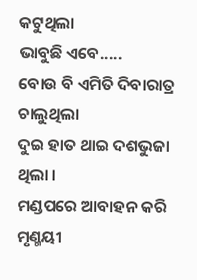କଟୁଥିଲା
ଭାବୁଛି ଏବେ.....
ବୋଉ ବି ଏମିତି ଦିବାରାତ୍ର ଚାଲୁଥିଲା
ଦୁଇ ହାତ ଥାଇ ଦଶଭୁଜା ଥିଲା ।
ମଣ୍ଡପରେ ଆବାହନ କରି ମୃଣ୍ମୟୀ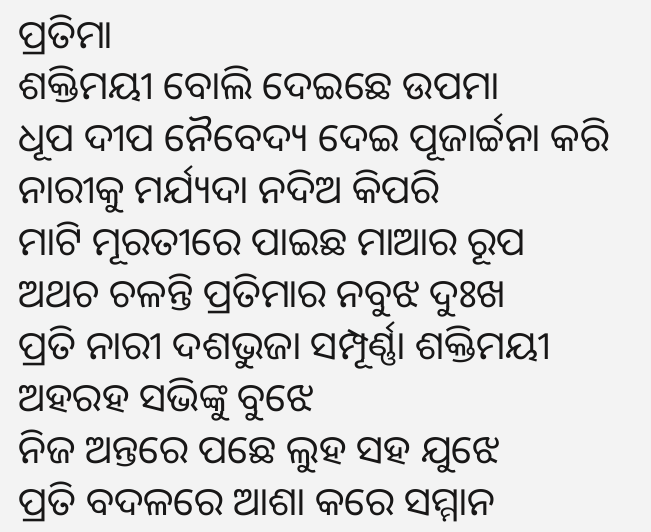ପ୍ରତିମା
ଶକ୍ତିମୟୀ ବୋଲି ଦେଇଛେ ଉପମା
ଧୂପ ଦୀପ ନୈବେଦ୍ୟ ଦେଇ ପୂଜାର୍ଚ୍ଚନା କରି
ନାରୀକୁ ମର୍ଯ୍ୟଦା ନଦିଅ କିପରି
ମାଟି ମୂରତୀରେ ପାଇଛ ମାଆର ରୂପ
ଅଥଚ ଚଳନ୍ତି ପ୍ରତିମାର ନବୁଝ ଦୁଃଖ
ପ୍ରତି ନାରୀ ଦଶଭୁଜା ସମ୍ପୂର୍ଣ୍ଣା ଶକ୍ତିମୟୀ
ଅହରହ ସଭିଙ୍କୁ ବୁଝେ
ନିଜ ଅନ୍ତରେ ପଛେ ଲୁହ ସହ ଯୁଝେ
ପ୍ରତି ବଦଳରେ ଆଶା କରେ ସମ୍ମାନ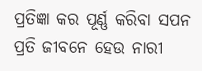ପ୍ରତିଜ୍ଞା କର ପୂର୍ଣ୍ଣ କରିବା ସପନ
ପ୍ରତି ଜୀବନେ ହେଉ ନାରୀ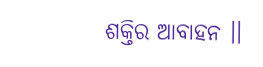ଶକ୍ତିର ଆବାହନ ।।